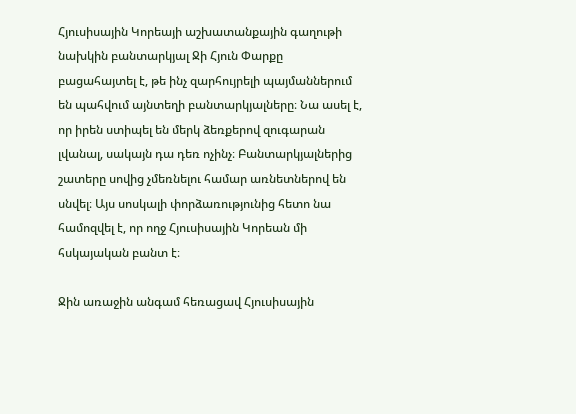Հյուսիսային Կորեայի աշխատանքային գաղութի նախկին բանտարկյալ Ջի Հյուն Փարքը բացահայտել է, թե ինչ զարհույրելի պայմաններում են պահվում այնտեղի բանտարկյալները։ Նա ասել է, որ իրեն ստիպել են մերկ ձեռքերով զուգարան լվանալ, սակայն դա դեռ ոչինչ։ Բանտարկյալներից շատերը սովից չմեռնելու համար առնետներով են սնվել։ Այս սոսկալի փորձառությունից հետո նա համոզվել է, որ ողջ Հյուսիսային Կորեան մի հսկայական բանտ է։

Ջին առաջին անգամ հեռացավ Հյուսիսային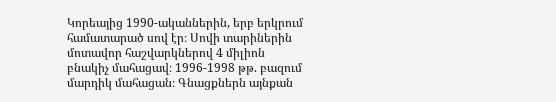Կորեայից 1990-ականներին, երբ երկրում համատարած սով էր։ Սովի տարիներին մոտավոր հաշվարկներով 4 միլիոն բնակիչ մահացավ։ 1996-1998 թթ. բազում մարդիկ մահացան։ Գնացքներն այնքան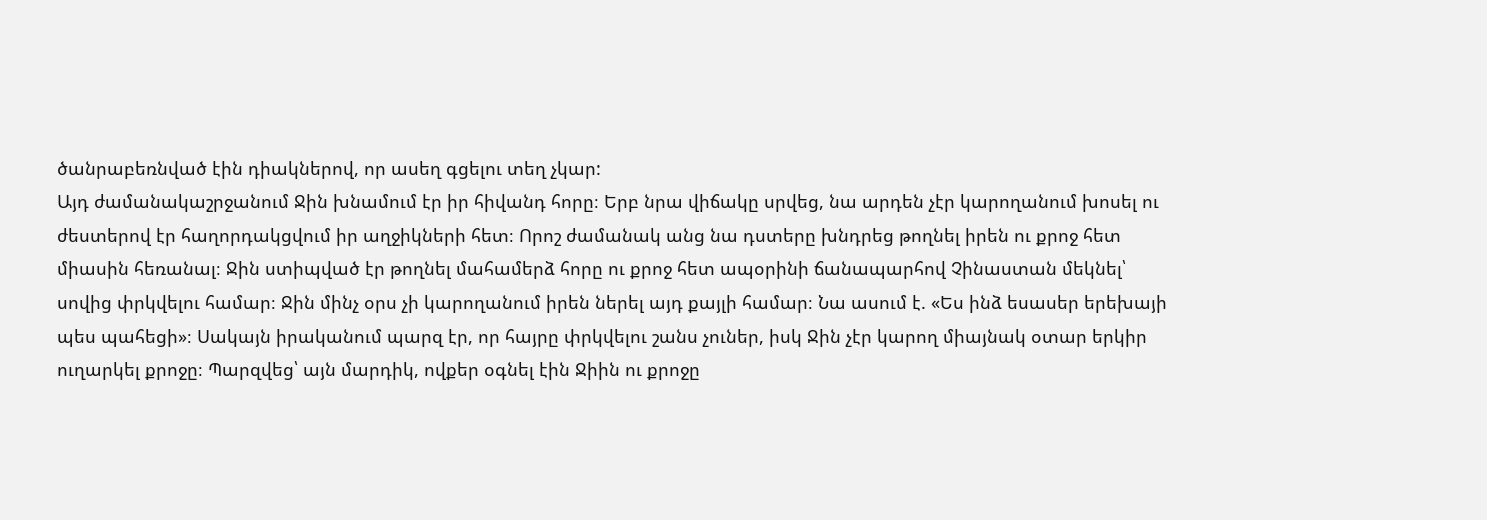ծանրաբեռնված էին դիակներով, որ ասեղ գցելու տեղ չկար:
Այդ ժամանակաշրջանում Ջին խնամում էր իր հիվանդ հորը։ Երբ նրա վիճակը սրվեց, նա արդեն չէր կարողանում խոսել ու ժեստերով էր հաղորդակցվում իր աղջիկների հետ։ Որոշ ժամանակ անց նա դստերը խնդրեց թողնել իրեն ու քրոջ հետ միասին հեռանալ։ Ջին ստիպված էր թողնել մահամերձ հորը ու քրոջ հետ ապօրինի ճանապարհով Չինաստան մեկնել՝ սովից փրկվելու համար։ Ջին մինչ օրս չի կարողանում իրեն ներել այդ քայլի համար։ Նա ասում է. «Ես ինձ եսասեր երեխայի պես պահեցի»։ Սակայն իրականում պարզ էր, որ հայրը փրկվելու շանս չուներ, իսկ Ջին չէր կարող միայնակ օտար երկիր ուղարկել քրոջը։ Պարզվեց՝ այն մարդիկ, ովքեր օգնել էին Ջիին ու քրոջը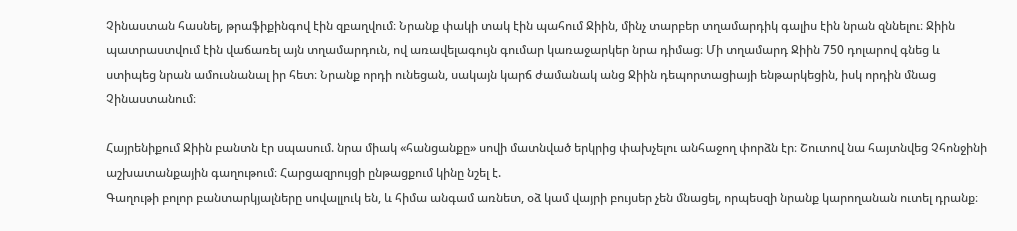Չինաստան հասնել, թրաֆիքինգով էին զբաղվում։ Նրանք փակի տակ էին պահում Ջիին, մինչ տարբեր տղամարդիկ գալիս էին նրան զննելու։ Ջիին պատրաստվում էին վաճառել այն տղամարդուն, ով առավելագույն գումար կառաջարկեր նրա դիմաց։ Մի տղամարդ Ջիին 750 դոլարով գնեց և ստիպեց նրան ամուսնանալ իր հետ։ Նրանք որդի ունեցան, սակայն կարճ ժամանակ անց Ջիին դեպորտացիայի ենթարկեցին, իսկ որդին մնաց Չինաստանում։

Հայրենիքում Ջիին բանտն էր սպասում. նրա միակ «հանցանքը» սովի մատնված երկրից փախչելու անհաջող փորձն էր։ Շուտով նա հայտնվեց Չհոնջինի աշխատանքային գաղութում։ Հարցազրույցի ընթացքում կինը նշել է.
Գաղութի բոլոր բանտարկյալները սովալլուկ են, և հիմա անգամ առնետ, օձ կամ վայրի բույսեր չեն մնացել, որպեսզի նրանք կարողանան ուտել դրանք։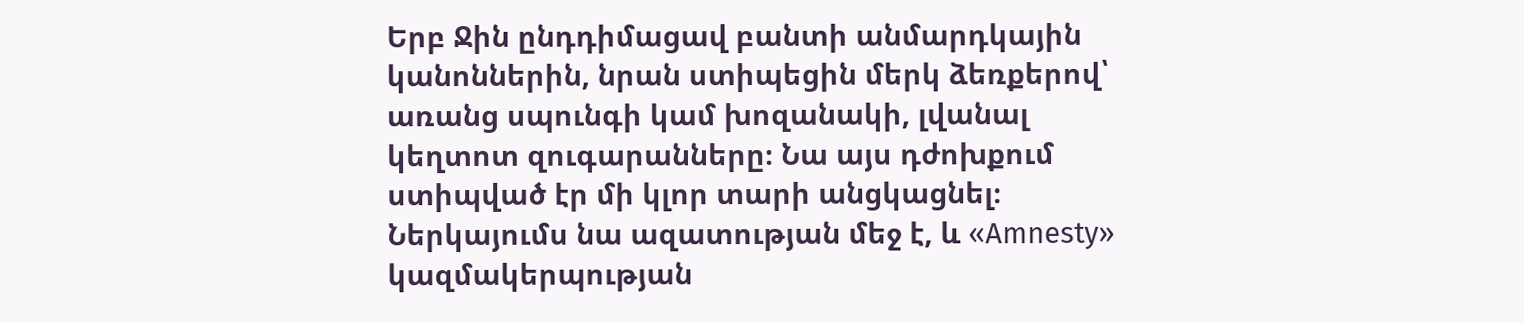Երբ Ջին ընդդիմացավ բանտի անմարդկային կանոններին, նրան ստիպեցին մերկ ձեռքերով՝ առանց սպունգի կամ խոզանակի, լվանալ կեղտոտ զուգարանները։ Նա այս դժոխքում ստիպված էր մի կլոր տարի անցկացնել։ Ներկայումս նա ազատության մեջ է, և «Amnesty» կազմակերպության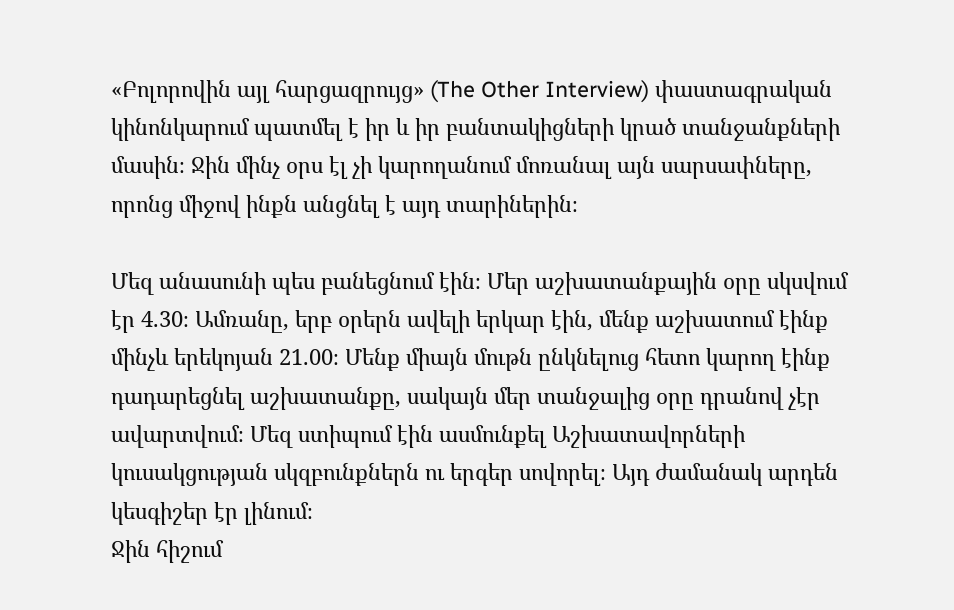«Բոլորովին այլ հարցազրույց» (The Other Interview) փաստագրական կինոնկարում պատմել է իր և իր բանտակիցների կրած տանջանքների մասին։ Ջին մինչ օրս էլ չի կարողանում մոռանալ այն սարսափները, որոնց միջով ինքն անցնել է այդ տարիներին։

Մեզ անասունի պես բանեցնում էին։ Մեր աշխատանքային օրը սկսվում էր 4.30։ Ամռանը, երբ օրերն ավելի երկար էին, մենք աշխատում էինք մինչև երեկոյան 21.00։ Մենք միայն մութն ընկնելուց հետո կարող էինք դադարեցնել աշխատանքը, սակայն մեր տանջալից օրը դրանով չէր ավարտվում։ Մեզ ստիպում էին ասմունքել Աշխատավորների կուսակցության սկզբունքներն ու երգեր սովորել։ Այդ ժամանակ արդեն կեսգիշեր էր լինում։
Ջին հիշում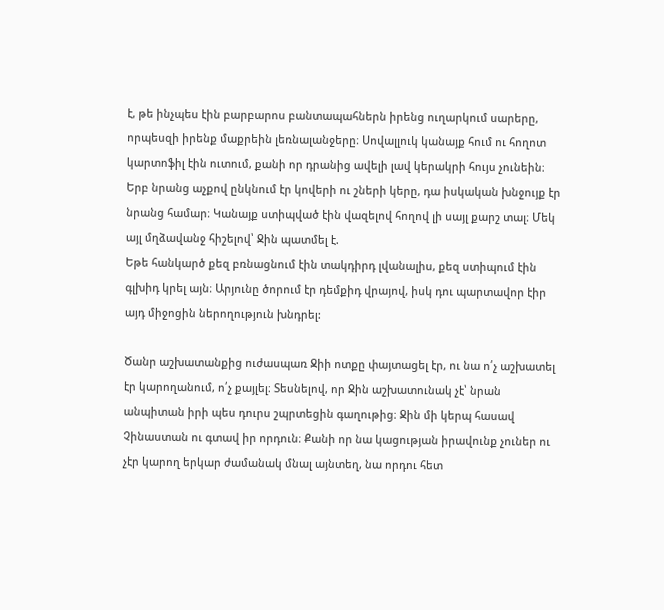է, թե ինչպես էին բարբարոս բանտապահներն իրենց ուղարկում սարերը, որպեսզի իրենք մաքրեին լեռնալանջերը։ Սովալլուկ կանայք հում ու հողոտ կարտոֆիլ էին ուտում, քանի որ դրանից ավելի լավ կերակրի հույս չունեին։ Երբ նրանց աչքով ընկնում էր կովերի ու շների կերը, դա իսկական խնջույք էր նրանց համար։ Կանայք ստիպված էին վազելով հողով լի սայլ քարշ տալ։ Մեկ այլ մղձավանջ հիշելով՝ Ջին պատմել է.
Եթե հանկարծ քեզ բռնացնում էին տակդիրդ լվանալիս, քեզ ստիպում էին գլխիդ կրել այն։ Արյունը ծորում էր դեմքիդ վրայով, իսկ դու պարտավոր էիր այդ միջոցին ներողություն խնդրել:

Ծանր աշխատանքից ուժասպառ Ջիի ոտքը փայտացել էր, ու նա ո՛չ աշխատել էր կարողանում, ո՛չ քայլել։ Տեսնելով, որ Ջին աշխատունակ չէ՝ նրան անպիտան իրի պես դուրս շպրտեցին գաղութից։ Ջին մի կերպ հասավ Չինաստան ու գտավ իր որդուն։ Քանի որ նա կացության իրավունք չուներ ու չէր կարող երկար ժամանակ մնալ այնտեղ, նա որդու հետ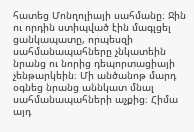հատեց Մոնղոլիայի սահմանը։ Ջին ու որդին ստիպված էին մագլցել ցանկապատը, որպեսզի սահմանապահները չնկատեին նրանց ու նորից դեպորտացիայի չենթարկեին։ Մի անծանոթ մարդ օգնեց նրանց աննկատ մնալ սահմանապահների աչքից։ Հիմա այդ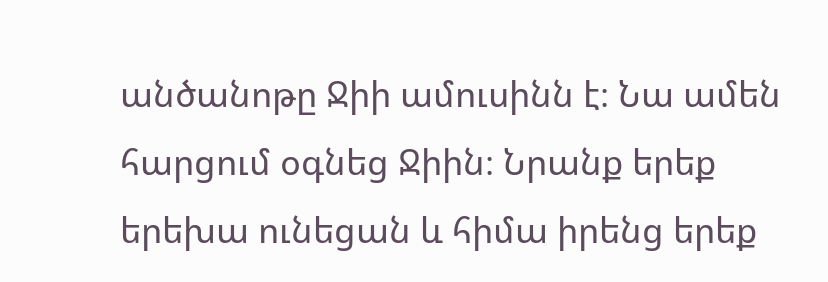անծանոթը Ջիի ամուսինն է։ Նա ամեն հարցում օգնեց Ջիին։ Նրանք երեք երեխա ունեցան և հիմա իրենց երեք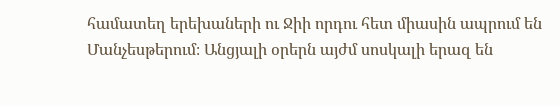համատեղ երեխաների ու Ջիի որդու հետ միասին ապրում են Մանչեսթերում։ Անցյալի օրերն այժմ սոսկալի երազ են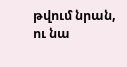թվում նրան, ու նա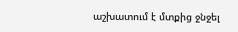աշխատում է մտքից ջնջել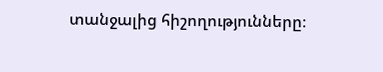տանջալից հիշողությունները։